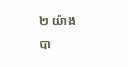២ យ៉ាង
បា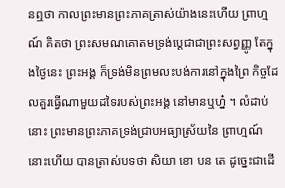នឮថា កាលព្រះមានព្រះភាគត្រាស់យ៉ាងនេះហើយ ព្រាហ្មណ៍ គិតថា ព្រះសមណគោតមទ្រង់ប្តេជាជាព្រះសព្វញ្ញូ តែក្នុងថ្ងៃនេះ ព្រះអង្គ ក៏ទ្រង់មិនព្រមលះបង់ការនៅក្នុងព្រៃ កិច្ចដែលគួរធ្វើណាមួយដទៃរបស់ព្រះអង្គ នៅមានឬហ្ន៎ ។ លំដាប់នោះ ព្រះមានព្រះភាគទ្រង់ជ្រាបអធ្យាស្រ័យនៃ ព្រាហ្មណ៍នោះហើយ បានត្រាស់បទថា សិយា ខោ បន តេ ដូច្នេះជាដើ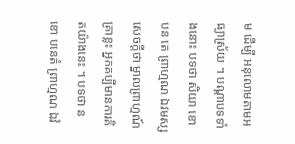ម ដើម្បី អនុលោមតាមអធ្យាស្រ័យ ។ បណ្តាបទទាំងនោះ បទថា សិយា ខោ បន តេ ព្រាហ្មណ ឯវមស្ស សេចក្តីថា ម្នាលព្រាហ្មណ៍ គ្រាខ្លះ អ្នកគប្បីមានការគិតយ៉ាងនេះ ។ បទថា ន ខោ បនេតំ ព្រាហ្មណ ឯវំ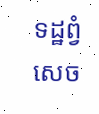ទដ្ឋព្វំ សេច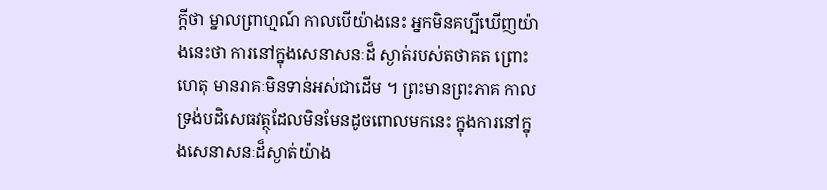ក្តីថា ម្នាលព្រាហ្មណ៍ កាលបើយ៉ាងនេះ អ្នកមិនគប្បីឃើញយ៉ាងនេះថា ការនៅក្នុងសេនាសនៈដ៏ ស្ងាត់របស់តថាគត ព្រោះហេតុ មានរាគៈមិនទាន់អស់ជាដើម ។ ព្រះមានព្រះភាគ កាលទ្រង់បដិសេធវត្ថុដែលមិនមែនដូចពោលមកនេះ ក្នុងការនៅក្នុងសេនាសនៈដ៏ស្ងាត់យ៉ាង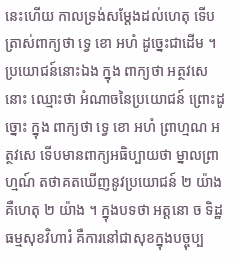នេះហើយ កាលទ្រង់សម្តែងដល់ហេតុ ទើបត្រាស់ពាក្យថា ទ្វេ ខោ អហំ ដូច្នេះជាដើម ។ ប្រយោជន៍នោះឯង ក្នុង ពាក្យថា អត្ថវសេ នោះ ឈ្មោះថា អំណាចនៃប្រយោជន៍ ព្រោះដូច្នោះ ក្នុង ពាក្យថា ទ្វេ ខោ អហំ ព្រាហ្មណ អត្ថវសេ ទើបមានពាក្យអធិប្បាយថា ម្នាលព្រាហ្មណ៍ តថាគតឃើញនូវប្រយោជន៍ ២ យ៉ាង គឺហេតុ ២ យ៉ាង ។ ក្នុងបទថា អត្តនោ ច ទិដ្ឋធម្មសុខវិហារំ គឺការនៅជាសុខក្នុងបច្ចុប្ប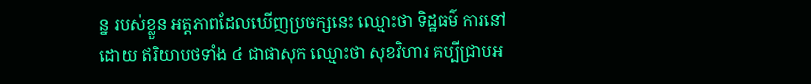ន្ន របស់ខ្លួន អត្តភាពដែលឃើញប្រចក្សនេះ ឈ្មោះថា ទិដ្ឋធម៌ ការនៅដោយ ឥរិយាបថទាំង ៤ ជាផាសុក ឈ្មោះថា សុខវិហារ គប្បីជ្រាបអ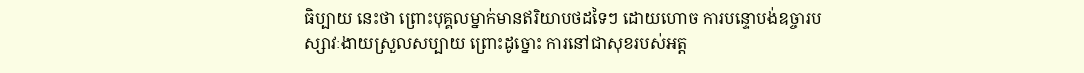ធិប្បាយ នេះថា ព្រោះបុគ្គលម្នាក់មានឥរិយាបថដទៃៗ ដោយហោច ការបន្ទោបង់ឧច្ចារបស្សាវៈងាយស្រួលសប្បាយ ព្រោះដូច្នោះ ការនៅជាសុខរបស់អត្ត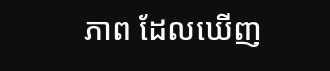ភាព ដែលឃើញ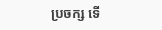ប្រចក្ស ទើ